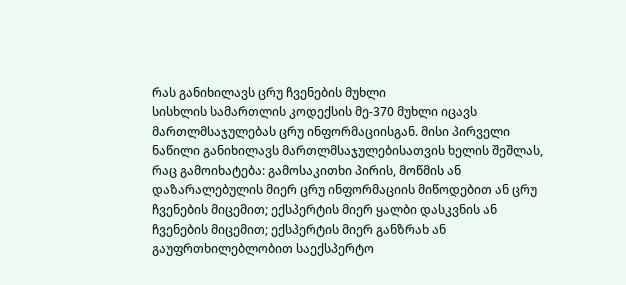რას განიხილავს ცრუ ჩვენების მუხლი
სისხლის სამართლის კოდექსის მე-370 მუხლი იცავს მართლმსაჯულებას ცრუ ინფორმაციისგან. მისი პირველი ნაწილი განიხილავს მართლმსაჯულებისათვის ხელის შეშლას, რაც გამოიხატება: გამოსაკითხი პირის, მოწმის ან დაზარალებულის მიერ ცრუ ინფორმაციის მიწოდებით ან ცრუ ჩვენების მიცემით; ექსპერტის მიერ ყალბი დასკვნის ან ჩვენების მიცემით; ექსპერტის მიერ განზრახ ან გაუფრთხილებლობით საექსპერტო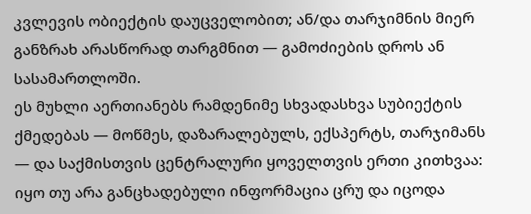კვლევის ობიექტის დაუცველობით; ან/და თარჯიმნის მიერ განზრახ არასწორად თარგმნით — გამოძიების დროს ან სასამართლოში.
ეს მუხლი აერთიანებს რამდენიმე სხვადასხვა სუბიექტის ქმედებას — მოწმეს, დაზარალებულს, ექსპერტს, თარჯიმანს — და საქმისთვის ცენტრალური ყოველთვის ერთი კითხვაა: იყო თუ არა განცხადებული ინფორმაცია ცრუ და იცოდა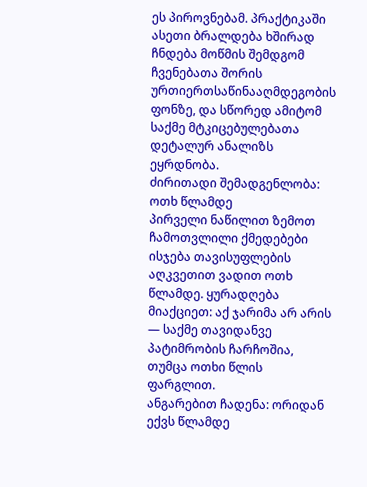ეს პიროვნებამ. პრაქტიკაში ასეთი ბრალდება ხშირად ჩნდება მოწმის შემდგომ ჩვენებათა შორის ურთიერთსაწინააღმდეგობის ფონზე, და სწორედ ამიტომ საქმე მტკიცებულებათა დეტალურ ანალიზს ეყრდნობა.
ძირითადი შემადგენლობა: ოთხ წლამდე
პირველი ნაწილით ზემოთ ჩამოთვლილი ქმედებები ისჯება თავისუფლების აღკვეთით ვადით ოთხ წლამდე. ყურადღება მიაქციეთ: აქ ჯარიმა არ არის — საქმე თავიდანვე პატიმრობის ჩარჩოშია, თუმცა ოთხი წლის ფარგლით.
ანგარებით ჩადენა: ორიდან ექვს წლამდე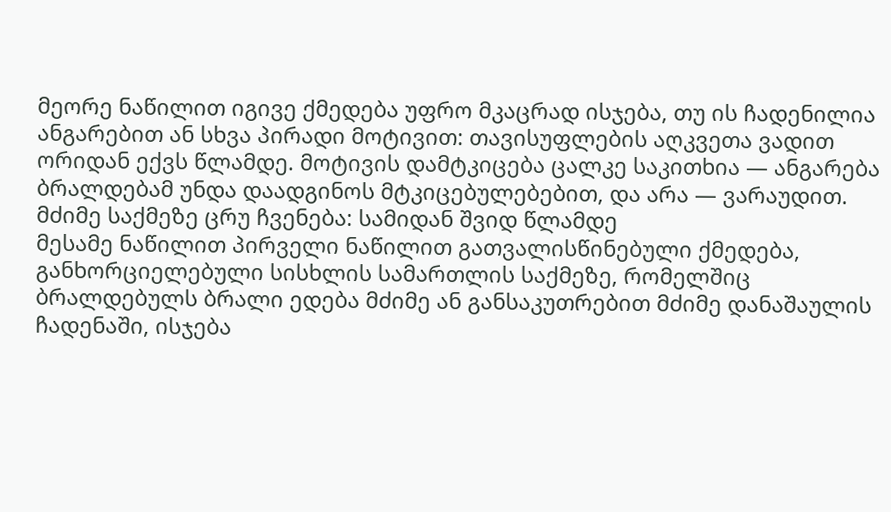მეორე ნაწილით იგივე ქმედება უფრო მკაცრად ისჯება, თუ ის ჩადენილია ანგარებით ან სხვა პირადი მოტივით: თავისუფლების აღკვეთა ვადით ორიდან ექვს წლამდე. მოტივის დამტკიცება ცალკე საკითხია — ანგარება ბრალდებამ უნდა დაადგინოს მტკიცებულებებით, და არა — ვარაუდით.
მძიმე საქმეზე ცრუ ჩვენება: სამიდან შვიდ წლამდე
მესამე ნაწილით პირველი ნაწილით გათვალისწინებული ქმედება, განხორციელებული სისხლის სამართლის საქმეზე, რომელშიც ბრალდებულს ბრალი ედება მძიმე ან განსაკუთრებით მძიმე დანაშაულის ჩადენაში, ისჯება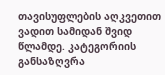თავისუფლების აღკვეთით ვადით სამიდან შვიდ წლამდე. კატეგორიის განსაზღვრა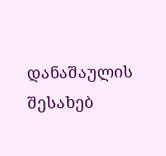დანაშაულის შესახებ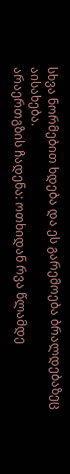სხვა ნორმებით ხდება და ეს გარემოება ბრალდებაზეც აისახება.
არაერთგზის ჩადენა: ოთხიდან რვა წლამდე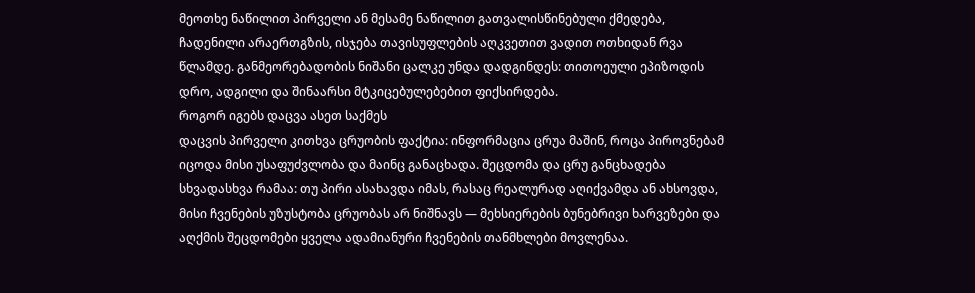მეოთხე ნაწილით პირველი ან მესამე ნაწილით გათვალისწინებული ქმედება, ჩადენილი არაერთგზის, ისჯება თავისუფლების აღკვეთით ვადით ოთხიდან რვა წლამდე. განმეორებადობის ნიშანი ცალკე უნდა დადგინდეს: თითოეული ეპიზოდის დრო, ადგილი და შინაარსი მტკიცებულებებით ფიქსირდება.
როგორ იგებს დაცვა ასეთ საქმეს
დაცვის პირველი კითხვა ცრუობის ფაქტია: ინფორმაცია ცრუა მაშინ, როცა პიროვნებამ იცოდა მისი უსაფუძვლობა და მაინც განაცხადა. შეცდომა და ცრუ განცხადება სხვადასხვა რამაა: თუ პირი ასახავდა იმას, რასაც რეალურად აღიქვამდა ან ახსოვდა, მისი ჩვენების უზუსტობა ცრუობას არ ნიშნავს — მეხსიერების ბუნებრივი ხარვეზები და აღქმის შეცდომები ყველა ადამიანური ჩვენების თანმხლები მოვლენაა.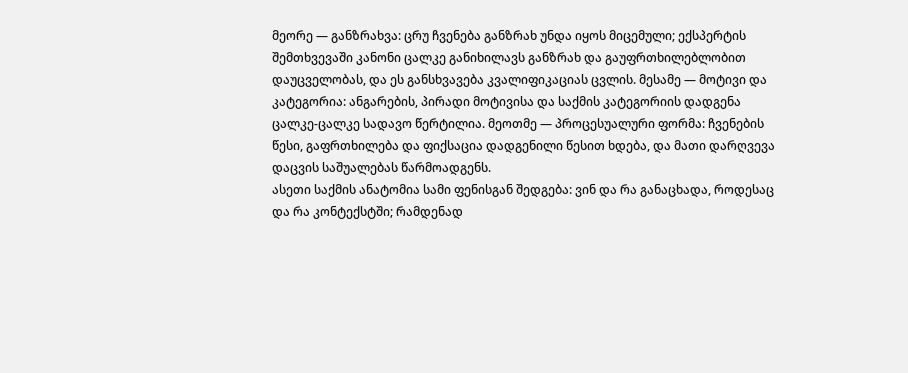მეორე — განზრახვა: ცრუ ჩვენება განზრახ უნდა იყოს მიცემული; ექსპერტის შემთხვევაში კანონი ცალკე განიხილავს განზრახ და გაუფრთხილებლობით დაუცველობას, და ეს განსხვავება კვალიფიკაციას ცვლის. მესამე — მოტივი და კატეგორია: ანგარების, პირადი მოტივისა და საქმის კატეგორიის დადგენა ცალკე-ცალკე სადავო წერტილია. მეოთმე — პროცესუალური ფორმა: ჩვენების წესი, გაფრთხილება და ფიქსაცია დადგენილი წესით ხდება, და მათი დარღვევა დაცვის საშუალებას წარმოადგენს.
ასეთი საქმის ანატომია სამი ფენისგან შედგება: ვინ და რა განაცხადა, როდესაც და რა კონტექსტში; რამდენად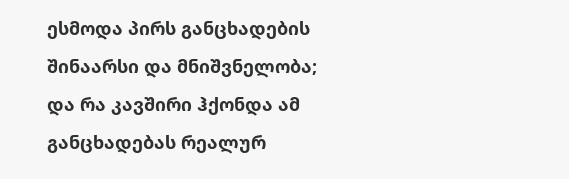ესმოდა პირს განცხადების შინაარსი და მნიშვნელობა; და რა კავშირი ჰქონდა ამ განცხადებას რეალურ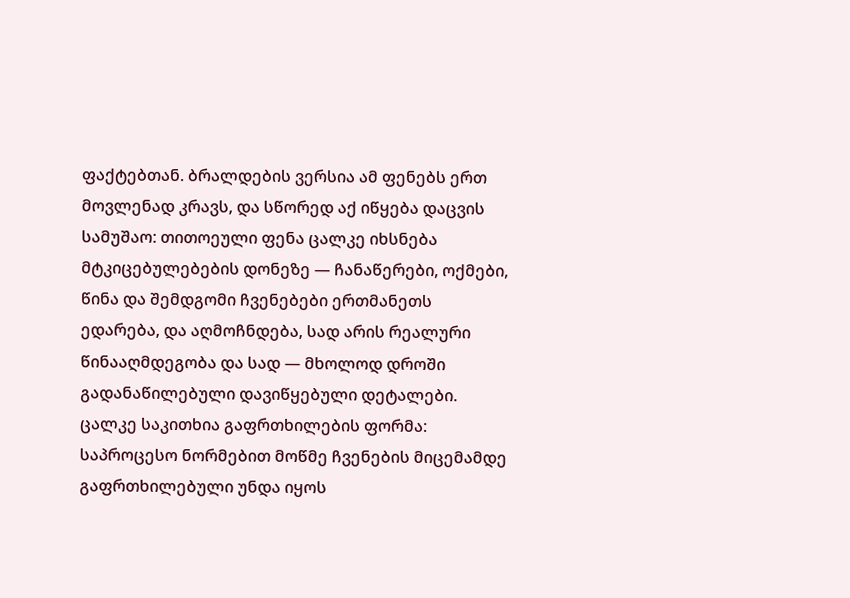ფაქტებთან. ბრალდების ვერსია ამ ფენებს ერთ მოვლენად კრავს, და სწორედ აქ იწყება დაცვის სამუშაო: თითოეული ფენა ცალკე იხსნება მტკიცებულებების დონეზე — ჩანაწერები, ოქმები, წინა და შემდგომი ჩვენებები ერთმანეთს ედარება, და აღმოჩნდება, სად არის რეალური წინააღმდეგობა და სად — მხოლოდ დროში გადანაწილებული დავიწყებული დეტალები.
ცალკე საკითხია გაფრთხილების ფორმა: საპროცესო ნორმებით მოწმე ჩვენების მიცემამდე გაფრთხილებული უნდა იყოს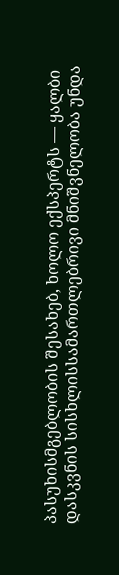პასუხისმგებლობის შესახებ, ხოლო ექსპერტს — ყალბი დასკვნის სისხლისსამართლებრივი მნიშვნელობა უნდა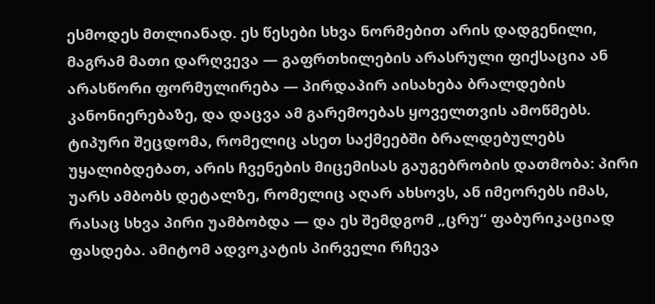ესმოდეს მთლიანად. ეს წესები სხვა ნორმებით არის დადგენილი, მაგრამ მათი დარღვევა — გაფრთხილების არასრული ფიქსაცია ან არასწორი ფორმულირება — პირდაპირ აისახება ბრალდების კანონიერებაზე, და დაცვა ამ გარემოებას ყოველთვის ამოწმებს.
ტიპური შეცდომა, რომელიც ასეთ საქმეებში ბრალდებულებს უყალიბდებათ, არის ჩვენების მიცემისას გაუგებრობის დათმობა: პირი უარს ამბობს დეტალზე, რომელიც აღარ ახსოვს, ან იმეორებს იმას, რასაც სხვა პირი უამბობდა — და ეს შემდგომ „ცრუ“ ფაბურიკაციად ფასდება. ამიტომ ადვოკატის პირველი რჩევა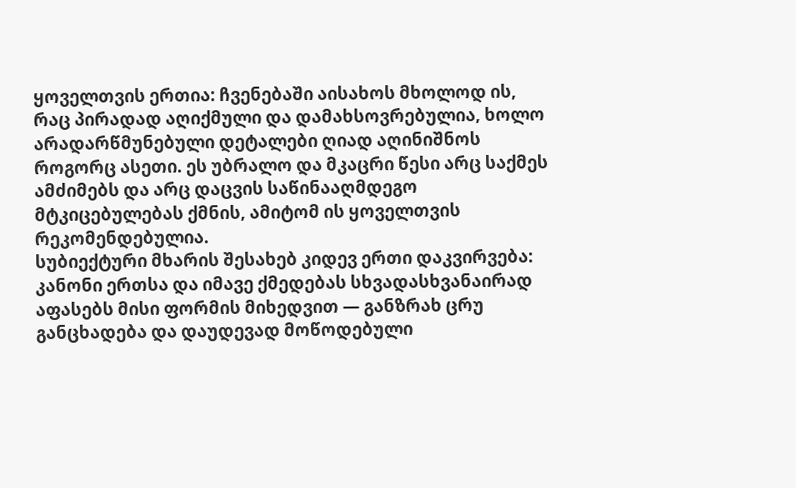ყოველთვის ერთია: ჩვენებაში აისახოს მხოლოდ ის, რაც პირადად აღიქმული და დამახსოვრებულია, ხოლო არადარწმუნებული დეტალები ღიად აღინიშნოს როგორც ასეთი. ეს უბრალო და მკაცრი წესი არც საქმეს ამძიმებს და არც დაცვის საწინააღმდეგო მტკიცებულებას ქმნის, ამიტომ ის ყოველთვის რეკომენდებულია.
სუბიექტური მხარის შესახებ კიდევ ერთი დაკვირვება: კანონი ერთსა და იმავე ქმედებას სხვადასხვანაირად აფასებს მისი ფორმის მიხედვით — განზრახ ცრუ განცხადება და დაუდევად მოწოდებული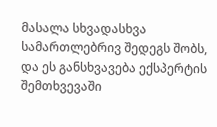მასალა სხვადასხვა სამართლებრივ შედეგს შობს, და ეს განსხვავება ექსპერტის შემთხვევაში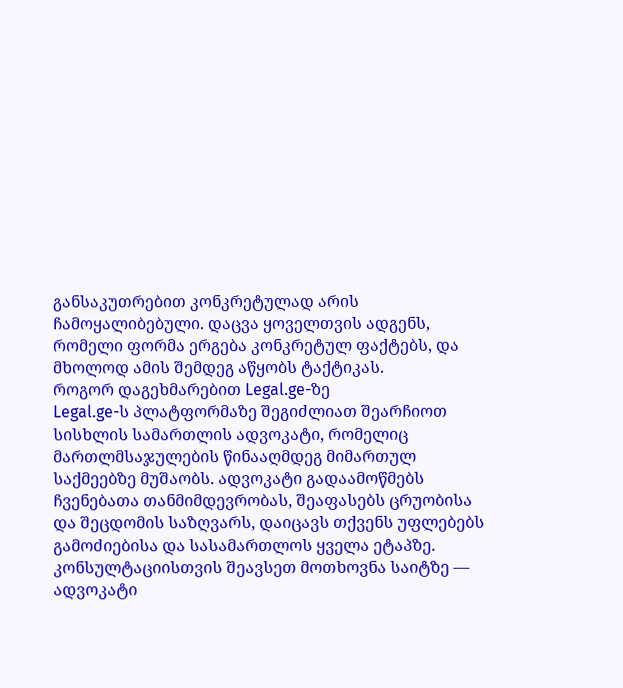განსაკუთრებით კონკრეტულად არის ჩამოყალიბებული. დაცვა ყოველთვის ადგენს, რომელი ფორმა ერგება კონკრეტულ ფაქტებს, და მხოლოდ ამის შემდეგ აწყობს ტაქტიკას.
როგორ დაგეხმარებით Legal.ge-ზე
Legal.ge-ს პლატფორმაზე შეგიძლიათ შეარჩიოთ სისხლის სამართლის ადვოკატი, რომელიც მართლმსაჯულების წინააღმდეგ მიმართულ საქმეებზე მუშაობს. ადვოკატი გადაამოწმებს ჩვენებათა თანმიმდევრობას, შეაფასებს ცრუობისა და შეცდომის საზღვარს, დაიცავს თქვენს უფლებებს გამოძიებისა და სასამართლოს ყველა ეტაპზე. კონსულტაციისთვის შეავსეთ მოთხოვნა საიტზე — ადვოკატი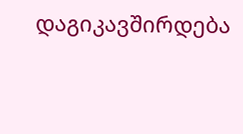დაგიკავშირდება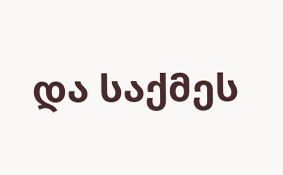და საქმეს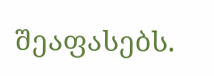შეაფასებს.